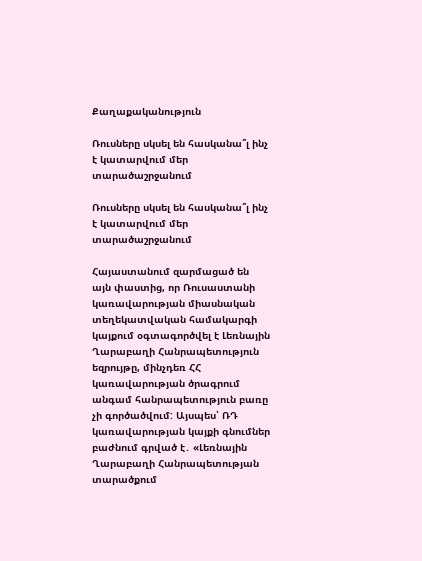Քաղաքականություն

Ռուսները սկսել են հասկանա՞լ ինչ է կատարվում մեր տարածաշրջանում

Ռուսները սկսել են հասկանա՞լ ինչ է կատարվում մեր տարածաշրջանում

Հայաստանում զարմացած են այն փաստից, որ Ռուսաստանի կառավարության միասնական տեղեկատվական համակարգի կայքում օգտագործվել է Լեռնային Ղարաբաղի Հանրապետություն եզրույթը, մինչդեռ ՀՀ կառավարության ծրագրում անգամ հանրապետություն բառը չի գործածվում: Այսպես՝ ՌԴ կառավարության կայքի գնումներ բաժնում գրված է․ «Լեռնային Ղարաբաղի Հանրապետության տարածքում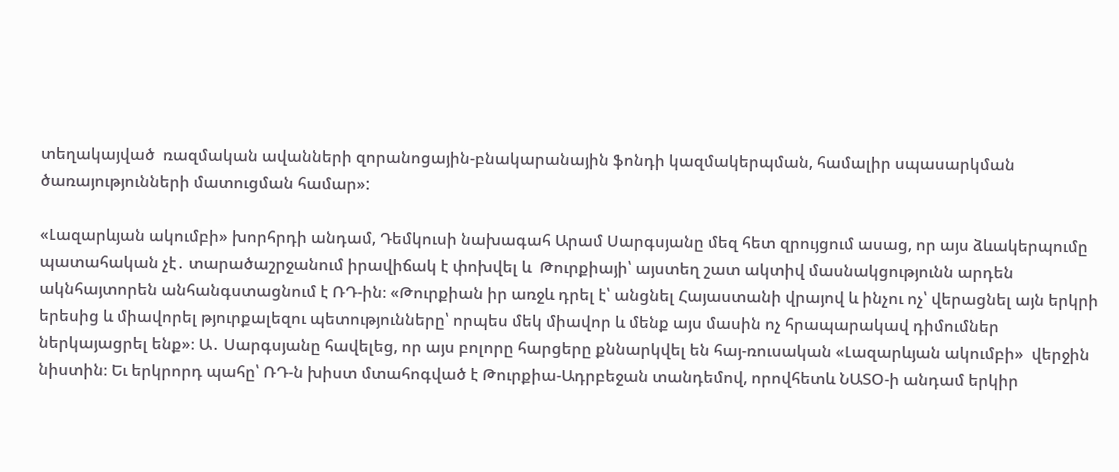տեղակայված  ռազմական ավանների զորանոցային-բնակարանային ֆոնդի կազմակերպման, համալիր սպասարկման ծառայությունների մատուցման համար»:

«Լազարևյան ակումբի» խորհրդի անդամ, Դեմկուսի նախագահ Արամ Սարգսյանը մեզ հետ զրույցում ասաց, որ այս ձևակերպումը պատահական չէ․ տարածաշրջանում իրավիճակ է փոխվել և  Թուրքիայի՝ այստեղ շատ ակտիվ մասնակցությունն արդեն ակնհայտորեն անհանգստացնում է ՌԴ-ին։ «Թուրքիան իր առջև դրել է՝ անցնել Հայաստանի վրայով և ինչու ոչ՝ վերացնել այն երկրի երեսից և միավորել թյուրքալեզու պետությունները՝ որպես մեկ միավոր և մենք այս մասին ոչ հրապարակավ դիմումներ ներկայացրել ենք»։ Ա․ Սարգսյանը հավելեց, որ այս բոլորը հարցերը քննարկվել են հայ-ռուսական «Լազարևյան ակումբի»  վերջին նիստին։ Եւ երկրորդ պահը՝ ՌԴ-ն խիստ մտահոգված է Թուրքիա-Ադրբեջան տանդեմով, որովհետև ՆԱՏՕ-ի անդամ երկիր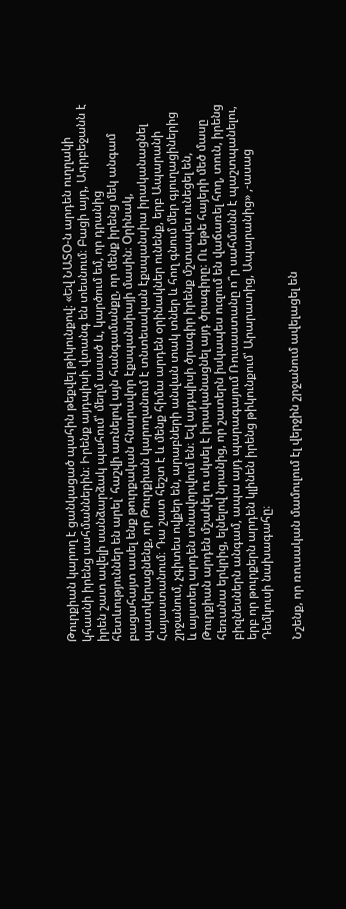Թուրքիան կարող է ցանկացած պահին թեքվել թիկունքով։ «Եվ ՆԱՏՕ-ն արդեն ուղղակի կհասնի իրենց սահմաններին։ Իրենք այդպիսի վտանգ են տեսնում։ Բացի այդ, Ադրբեջանն է իրեն շատ ավելի սանձարձակ պահում՝ մեղմ ասած և, կարծում եմ, որ դրանից հետևություններ են արել՝ հաշվի առնելով այն հանգամանքը, որ մենք իրենց մեկ անգամ բացահայտ ասել ենք թուրքական հնարավոր էքսպանսիայի մասին։ Օրինակ, պատկերացնենք, որ Թուրքիան կարողանում է տնտեսական էքսպանսիա իրականացնել Հայաստանում։ Դա շատ հեշտ է և մենք հիմա արդեն օրինակներ ունենք, երբ Ապարանի շրջանում, չգիտես ովքեր են, արաբների անվան տակ տներ և հող գնում մեր գյուղացիներից և այստեղ արդեն տնավորվում են։ Եվ այդպիսի ծրագիր իրենք մշտապես ունեցել են, Թուրքիան արդեն մշակել ու սկսել է իրականացնել այդ ծրագիրը։ Ու եթե հայերի մեծ մասը հեռանա երկրից, ելնելով նրանից, որ շատերն իսկապես ուզում են վաճառել հող, տուն, իրենց բիզնեսներն անգամ, ապա այդ պարագայում Ռուսաստանը ո՞ր սահմանն է պաշտպանելու, երբ որ թուրքերն արդեն կլինեն իրենց թիկունքում՝ Արարատից, Ապարանից» ,-ասաց Դեմկուսի նախագահը։

Նշենք, որ ռուսական մամուլում էլ վերջին շրջանում ավելացել են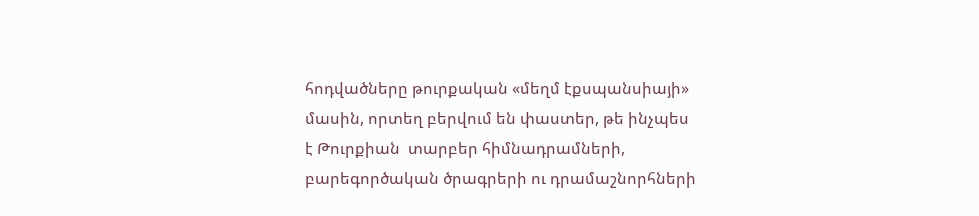հոդվածները թուրքական «մեղմ էքսպանսիայի»  մասին, որտեղ բերվում են փաստեր, թե ինչպես է Թուրքիան  տարբեր հիմնադրամների, բարեգործական ծրագրերի ու դրամաշնորհների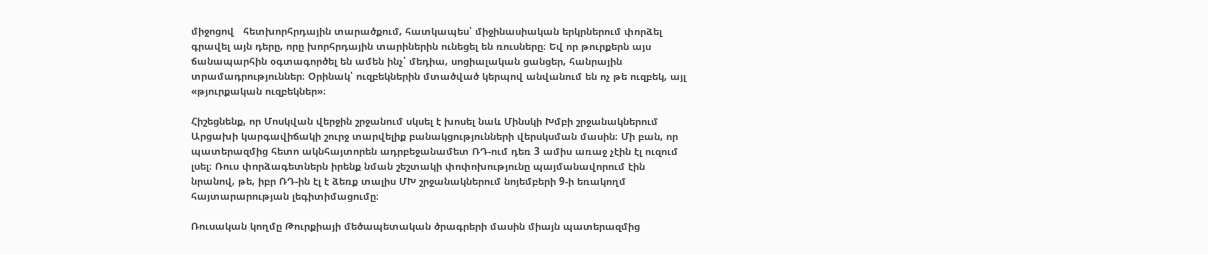միջոցով   հետխորհրդային տարածքում, հատկապես՝ միջինասիական երկրներում փորձել գրավել այն դերը, որը խորհրդային տարիներին ունեցել են ռուսները։ Եվ որ թուրքերն այս ճանապարհին օգտագործել են ամեն ինչ՝ մեդիա, սոցիալական ցանցեր, հանրային տրամադրություններ։ Օրինակ՝ ուզբեկներին մտածված կերպով անվանում են ոչ թե ուզբեկ, այլ «թյուրքական ուզբեկներ»։

Հիշեցնենք, որ Մոսկվան վերջին շրջանում սկսել է խոսել նաև Մինսկի Խմբի շրջանակներում  Արցախի կարգավիճակի շուրջ տարվելիք բանակցությունների վերսկսման մասին։ Մի բան, որ պատերազմից հետո ակնհայտորեն ադրբեջանամետ ՌԴ-ում դեռ 3 ամիս առաջ չէին էլ ուզում լսել։ Ռուս փորձագետներն իրենք նման շեշտակի փոփոխությունը պայմանավորում էին նրանով, թե, իբր ՌԴ-ին էլ է ձեռք տալիս ՄԽ շրջանակներում նոյեմբերի 9-ի եռակողմ հայտարարության լեգիտիմացումը։

Ռուսական կողմը Թուրքիայի մեծապետական ծրագրերի մասին միայն պատերազմից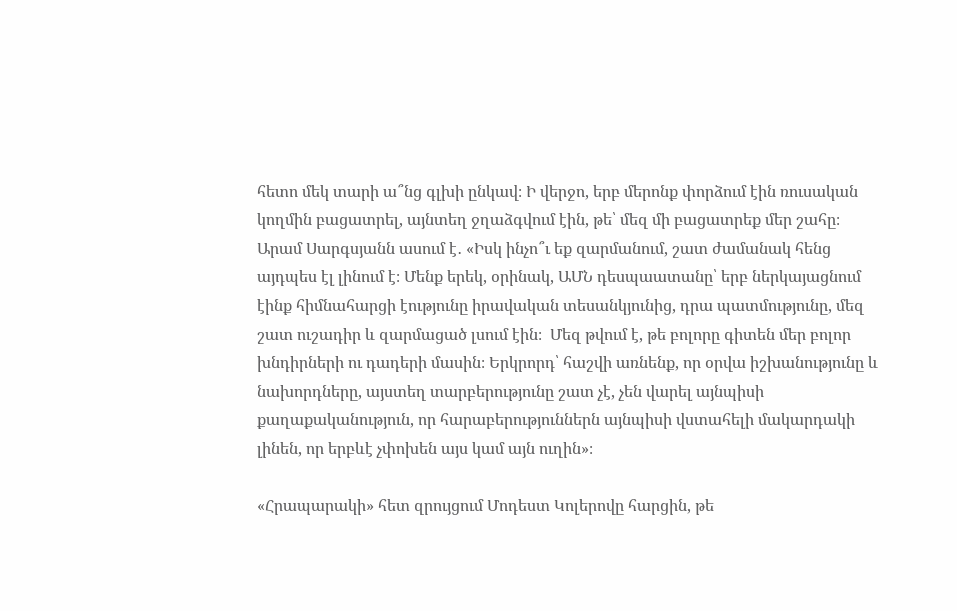հետո մեկ տարի ա՞նց գլխի ընկավ։ Ի վերջո, երբ մերոնք փորձում էին ռուսական կողմին բացատրել, այնտեղ ջղաձգվում էին, թե՝ մեզ մի բացատրեք մեր շահը։ Արամ Սարգսյանն ասում է․ «Իսկ ինչո՞ւ եք զարմանում, շատ ժամանակ հենց այդպես էլ լինում է։ Մենք երեկ, օրինակ, ԱՄՆ դեսպաատանը՝ երբ ներկայացնում էինք հիմնահարցի էությունը իրավական տեսանկյունից, դրա պատմությունը, մեզ շատ ուշադիր և զարմացած լսում էին։  Մեզ թվում է, թե բոլորը գիտեն մեր բոլոր խնդիրների ու դադերի մասին։ Երկրորդ՝ հաշվի առնենք, որ օրվա իշխանությունը և նախորդները, այստեղ տարբերությունը շատ չէ, չեն վարել այնպիսի քաղաքականություն, որ հարաբերություններն այնպիսի վստահելի մակարդակի լինեն, որ երբևէ չփոխեն այս կամ այն ուղին»։

«Հրապարակի» հետ զրույցում Մոդեստ Կոլերովը հարցին, թե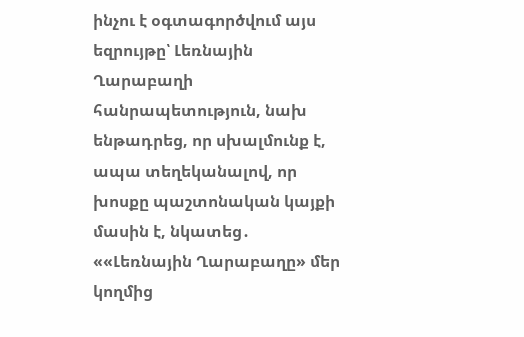ինչու է օգտագործվում այս եզրույթը՝ Լեռնային Ղարաբաղի հանրապետություն, նախ ենթադրեց, որ սխալմունք է, ապա տեղեկանալով, որ խոսքը պաշտոնական կայքի մասին է, նկատեց․ ««Լեռնային Ղարաբաղը» մեր կողմից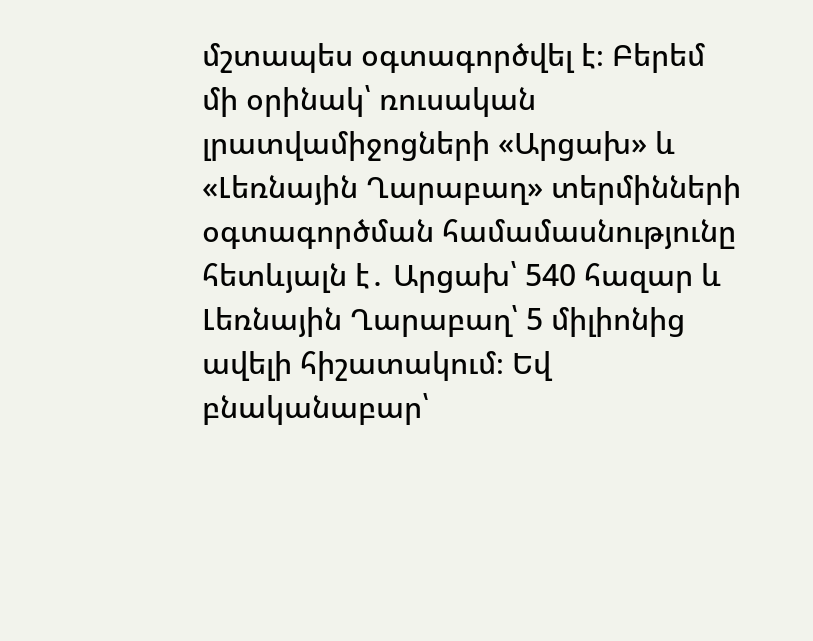մշտապես օգտագործվել է։ Բերեմ մի օրինակ՝ ռուսական լրատվամիջոցների «Արցախ» և «Լեռնային Ղարաբաղ» տերմինների օգտագործման համամասնությունը հետևյալն է․ Արցախ՝ 540 հազար և Լեռնային Ղարաբաղ՝ 5 միլիոնից ավելի հիշատակում։ Եվ բնականաբար՝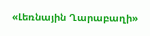«Լեռնային Ղարաբաղի»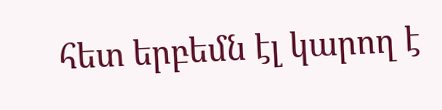հետ երբեմն էլ կարող է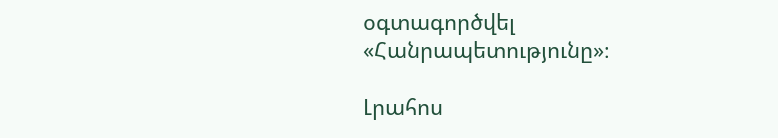օգտագործվել «Հանրապետությունը»։

Լրահոս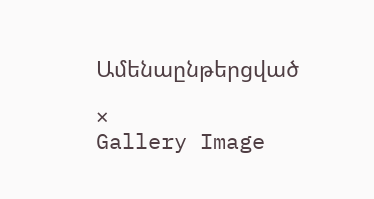Ամենաընթերցված

×
Gallery Image